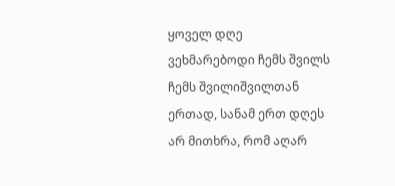ყოველ დღე ვეხმარებოდი ჩემს შვილს ჩემს შვილიშვილთან ერთად, სანამ ერთ დღეს არ მითხრა, რომ აღარ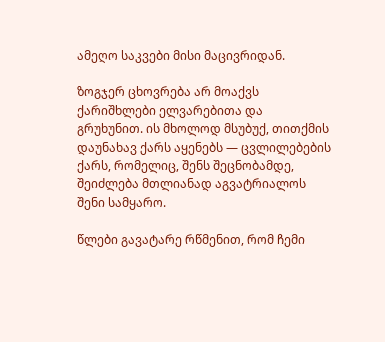ამეღო საკვები მისი მაცივრიდან.

ზოგჯერ ცხოვრება არ მოაქვს ქარიშხლები ელვარებითა და გრუხუნით. ის მხოლოდ მსუბუქ, თითქმის დაუნახავ ქარს აყენებს — ცვლილებების ქარს, რომელიც, შენს შეცნობამდე, შეიძლება მთლიანად აგვატრიალოს შენი სამყარო.

წლები გავატარე რწმენით, რომ ჩემი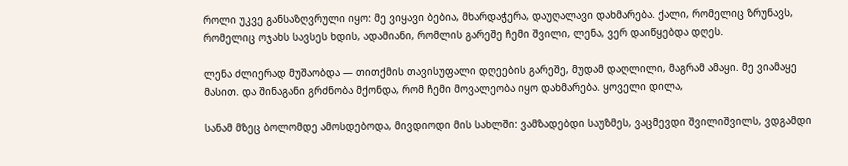როლი უკვე განსაზღვრული იყო: მე ვიყავი ბებია, მხარდაჭერა, დაუღალავი დახმარება. ქალი, რომელიც ზრუნავს, რომელიც ოჯახს სავსეს ხდის, ადამიანი, რომლის გარეშე ჩემი შვილი, ლენა, ვერ დაიწყებდა დღეს.

ლენა ძლიერად მუშაობდა — თითქმის თავისუფალი დღეების გარეშე, მუდამ დაღლილი, მაგრამ ამაყი. მე ვიამაყე მასით. და შინაგანი გრძნობა მქონდა, რომ ჩემი მოვალეობა იყო დახმარება. ყოველი დილა,

სანამ მზეც ბოლომდე ამოსდებოდა, მივდიოდი მის სახლში: ვამზადებდი საუზმეს, ვაცმევდი შვილიშვილს, ვდგამდი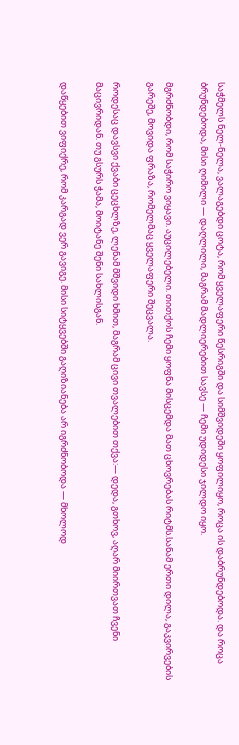საჭმელს ნელ-ნელა, ვალაგებდი ცოტა, რომ ყველაფერი წესრიგში და სიმშვიდეში ყოფილიყო, როცა ის დაბრუნდებოდა. და როცა ბრუნდებოდა, მისი ღიმილი — დაღლილი, მაგრამ მადლიერებით სავსე — ჩემი უდიდესი ჯილდო იყო.

მგრძნობდი, რომ საჭირო ვიყავი. აუცილებელი. თითქოს ჩემი ყოფნა მისცემდა მათ ცხოვრებას რიტმს.სანამ ერთი დილა, გაკვირვების გარეშე, მოვიდა ფრაზა, რომელმაც ყველაფერი შეცვალა.

როდესაც დავსვი ქვაბი ცეცხლზე, ლენამ მშვიდი ხმით, მაგრამ ცივი თვალებით თქვა:— დედა, გთხოვ, აღარ მიირთვათ ჩვენი მაცივრიდან. თუ გსურს ჭამა, მოიტანე შენი სახლისგან.

დაწყებით ვიფიქრე, რომ კარგად ვერ გავიგე. მისი სიტყვებში გაღიზიანება არ იგრძნობოდა — მხოლოდ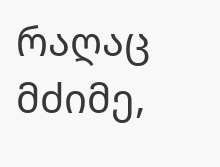რაღაც მძიმე,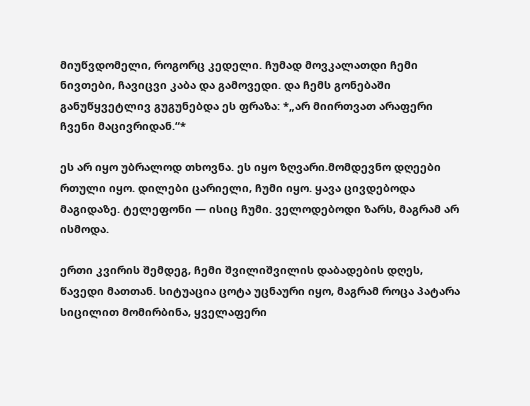მიუწვდომელი, როგორც კედელი. ჩუმად მოვკალათდი ჩემი ნივთები, ჩავიცვი კაბა და გამოვედი. და ჩემს გონებაში განუწყვეტლივ გუგუნებდა ეს ფრაზა: *„არ მიირთვათ არაფერი ჩვენი მაცივრიდან.“*

ეს არ იყო უბრალოდ თხოვნა. ეს იყო ზღვარი.მომდევნო დღეები რთული იყო. დილები ცარიელი, ჩუმი იყო. ყავა ცივდებოდა მაგიდაზე. ტელეფონი — ისიც ჩუმი. ველოდებოდი ზარს, მაგრამ არ ისმოდა.

ერთი კვირის შემდეგ, ჩემი შვილიშვილის დაბადების დღეს, წავედი მათთან. სიტუაცია ცოტა უცნაური იყო, მაგრამ როცა პატარა სიცილით მომირბინა, ყველაფერი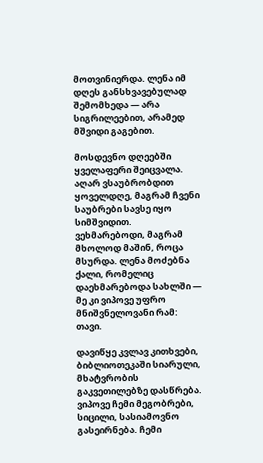მოთვინიერდა. ლენა იმ დღეს განსხვავებულად შემომხედა — არა სიგრილეებით, არამედ მშვიდი გაგებით.

მოსდევნო დღეებში ყველაფერი შეიცვალა. აღარ ვსაუბრობდით ყოველდღე, მაგრამ ჩვენი საუბრები სავსე იყო სიმშვიდით. ვეხმარებოდი, მაგრამ მხოლოდ მაშინ, როცა მსურდა. ლენა მოძებნა ქალი, რომელიც დაეხმარებოდა სახლში — მე კი ვიპოვე უფრო მნიშვნელოვანი რამ: თავი.

დავიწყე კვლავ კითხვები, ბიბლიოთეკაში სიარული, მხატვრობის გაკვეთილებზე დასწრება. ვიპოვე ჩემი მეგობრები, სიცილი, სასიამოვნო გასეირნება. ჩემი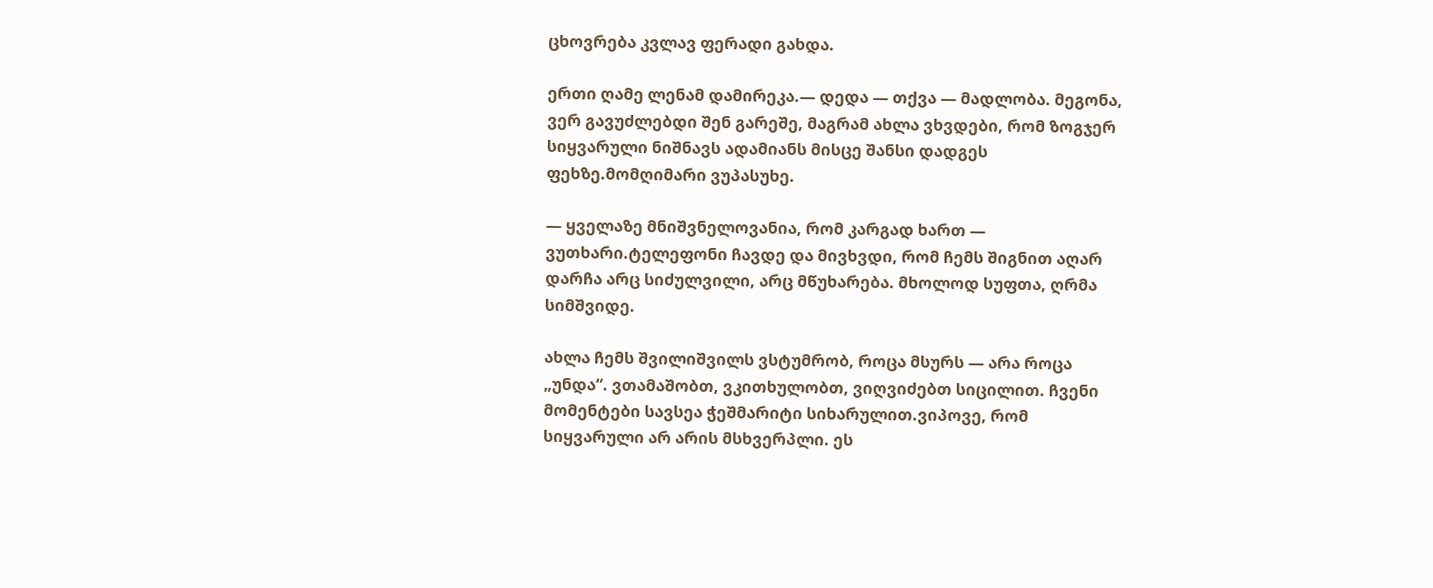ცხოვრება კვლავ ფერადი გახდა.

ერთი ღამე ლენამ დამირეკა.— დედა — თქვა — მადლობა. მეგონა, ვერ გავუძლებდი შენ გარეშე, მაგრამ ახლა ვხვდები, რომ ზოგჯერ სიყვარული ნიშნავს ადამიანს მისცე შანსი დადგეს ფეხზე.მომღიმარი ვუპასუხე.

— ყველაზე მნიშვნელოვანია, რომ კარგად ხართ — ვუთხარი.ტელეფონი ჩავდე და მივხვდი, რომ ჩემს შიგნით აღარ დარჩა არც სიძულვილი, არც მწუხარება. მხოლოდ სუფთა, ღრმა სიმშვიდე.

ახლა ჩემს შვილიშვილს ვსტუმრობ, როცა მსურს — არა როცა „უნდა“. ვთამაშობთ, ვკითხულობთ, ვიღვიძებთ სიცილით. ჩვენი მომენტები სავსეა ჭეშმარიტი სიხარულით.ვიპოვე, რომ სიყვარული არ არის მსხვერპლი. ეს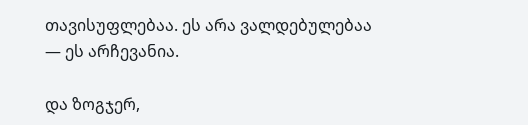თავისუფლებაა. ეს არა ვალდებულებაა — ეს არჩევანია.

და ზოგჯერ,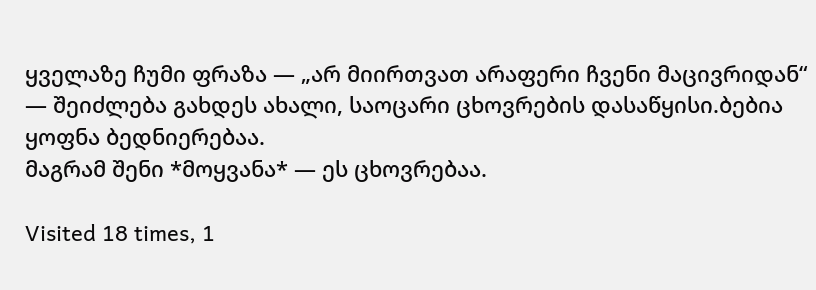ყველაზე ჩუმი ფრაზა — „არ მიირთვათ არაფერი ჩვენი მაცივრიდან“ — შეიძლება გახდეს ახალი, საოცარი ცხოვრების დასაწყისი.ბებია ყოფნა ბედნიერებაა.
მაგრამ შენი *მოყვანა* — ეს ცხოვრებაა.

Visited 18 times, 1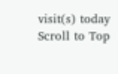visit(s) today
Scroll to Top